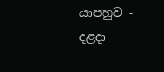යාපහුව - දළදා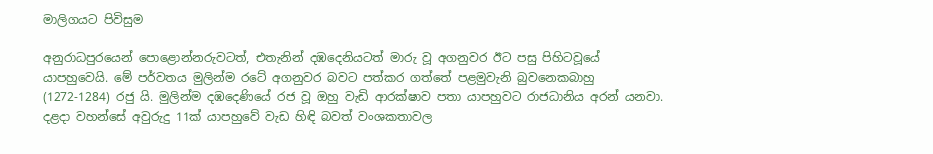මාලිගයට පිවිසුම

අනුරාධපුරයෙන් පොළොන්නරුවටත්, එතැනින් දඹදෙනියටත් මාරු වූ අගනුවර ඊට පසු පිහිටවූයේ යාපහුවෙයි. මේ පර්වතය මුලින්ම රටේ අගනුවර බවට පත්කර ගත්තේ පළමුවැනි බුවනෙකබාහු (1272-1284) රජු යි. මුලින්ම දඹදෙණියේ රජ වූ ඔහු වැඩි ආරක්ෂාව පතා යාපහුවට රාජධානිය අරන් යනවා. දළදා වහන්සේ අවුරුදු 11ක් යාපහුවේ වැඩ හිඳි බවත් වංශකතාවල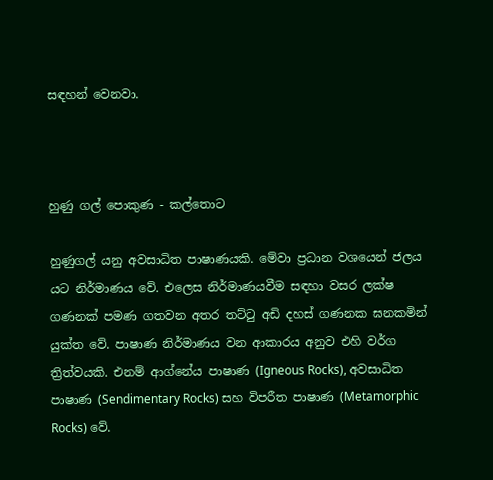සඳහන් වෙනවා.



හුණු ගල් පොකුණ - කල්තොට

හුණුගල් යනු අවසාධිත පාෂාණයකි. මේවා ප්‍රධාන වශයෙන් ජලය යට නිර්මාණය වේ. එලෙස නිර්මාණයවීම සඳහා වසර ලක්ෂ ගණනක් පමණ ගතවන අතර තට්ටු අඩි දහස් ගණනක ඝනකමින් යුක්ත වේ. පාෂාණ නිර්මාණය වන ආකාරය අනුව එහි වර්ග ත්‍රිත්වයකි. එනම් ආග්නේය පාෂාණ (Igneous Rocks), අවසාධිත පාෂාණ (Sendimentary Rocks) සහ විපරීත පාෂාණ (Metamorphic Rocks) වේ.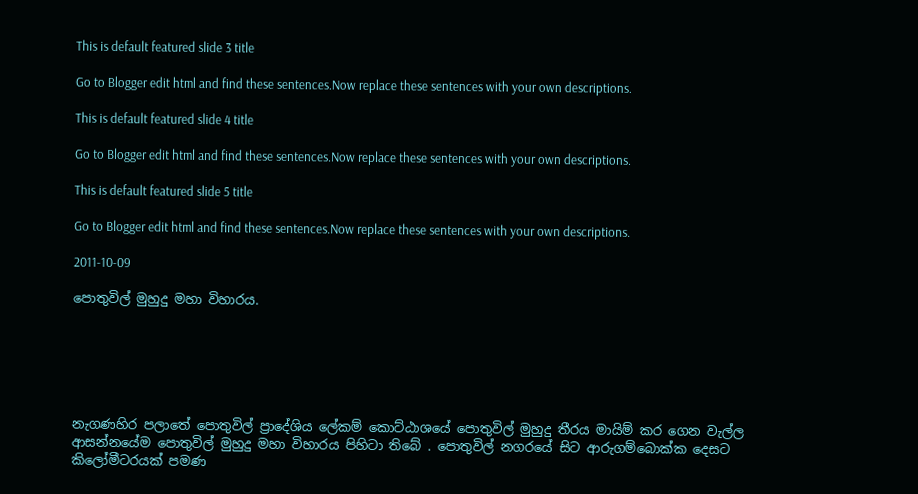This is default featured slide 3 title

Go to Blogger edit html and find these sentences.Now replace these sentences with your own descriptions.

This is default featured slide 4 title

Go to Blogger edit html and find these sentences.Now replace these sentences with your own descriptions.

This is default featured slide 5 title

Go to Blogger edit html and find these sentences.Now replace these sentences with your own descriptions.

2011-10-09

පොතුවිල් මුහුදු මහා විහාරය.






නැගණහිර පලාතේ පොතුවිල් ප්‍රාදේශිය ලේකම් කොට්ඨාශයේ පොතුවිල් මුහුදු තීරය මායිම් කර ගෙන වැල්ල ආසන්නයේම පොතුවිල් මුහුදු මහා විහාරය පිහිටා තිබේ . පොතුවිල් නගරයේ සිට ආරුගම්බොක්ක දෙසට කිලෝමීටරයක් පමණ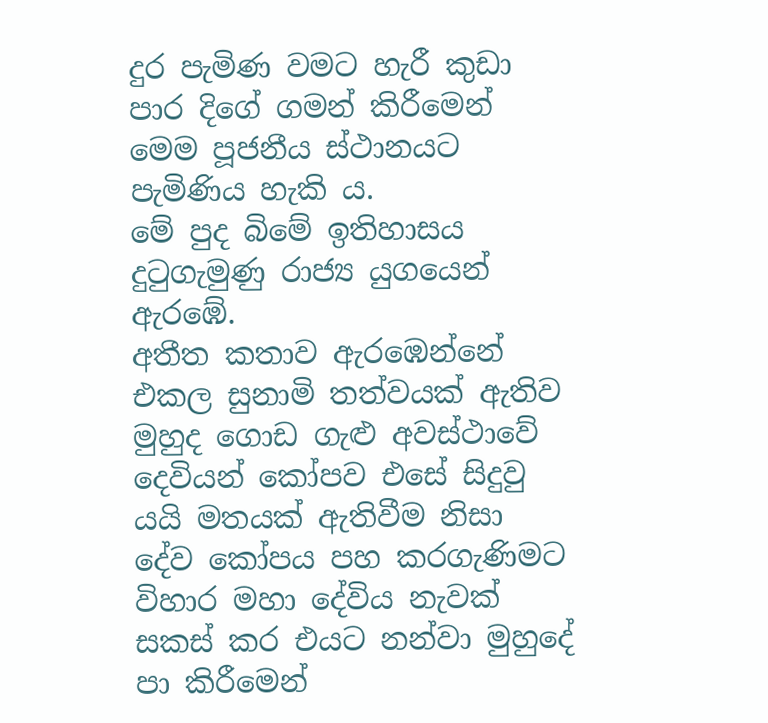දුර පැමිණ වමට හැරී කුඩා පාර දිගේ ගමන් කිරීමෙන් මෙම පූජනීය ස්ථානයට පැමිණිය හැකි ය.
මේ පුද බිමේ ඉතිහාසය දුටුගැමුණු රාජ්‍ය යුගයෙන් ඇරඹේ.
අතීත කතාව ඇරඹෙන්නේ එකල සුනාමි තත්වයක් ඇතිව මුහුද ගොඩ ගැළු අවස්ථාවේ දෙවියන් කෝපව එසේ සිදුවු යයි මතයක් ඇතිවීම නිසා දේව කෝපය පහ කරගැණිමට විහාර මහා දේවිය නැවක් සකස් කර එයට නන්වා මුහුදේ පා කිරීමෙන්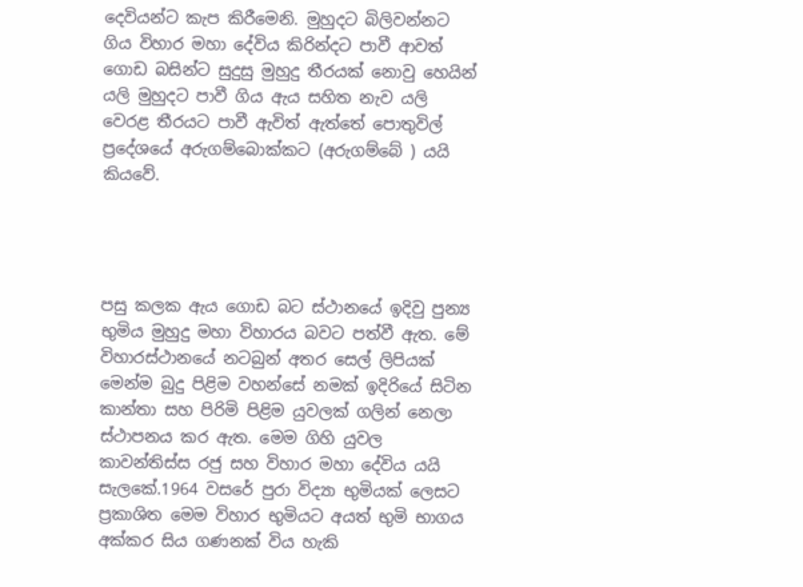දෙවියන්ට කැප කිරීමෙනි. මුහුදට බිලිවන්නට ගිය විහාර මහා දේවිය කිරින්දට පාවී ආවත් ගොඩ බසින්ට සුදුසු මුහුදු තීරයක් නොවු හෙයින් යලි මුහුදට පාවී ගිය ඇය සහිත නැව යලි වෙරළ තීරයට පාවී ඇවිත් ඇත්තේ පොතුවිල් ප්‍රදේශයේ අරුගම්බොක්කට (අරුගම්බේ ) යයි කියවේ.




පසු කලක ඇය ගොඩ බට ස්ථානයේ ඉදිවු පුන්‍ය භුමිය මුහුදු මහා විහාරය බවට පත්වී ඇත. මේ විහාරස්ථානයේ නටබුන් අතර සෙල් ලිපියක් මෙන්ම බුදු පිළිම වහන්සේ නමක් ඉදිරියේ සිටින කාන්තා සහ පිරිමි පිළිම යුවලක් ගලින් නෙලා ස්ථාපනය කර ඇත. මෙම ගිහි යුවල කාවන්තිස්ස රජු සහ විහාර මහා දේවිය යයි සැලකේ.1964 වසරේ පුරා විද්‍යා භුමියක් ලෙසට ප්‍රකාශිත මෙම විහාර භුමියට අයත් භුමි භාගය අක්කර සිය ගණනක් විය හැකි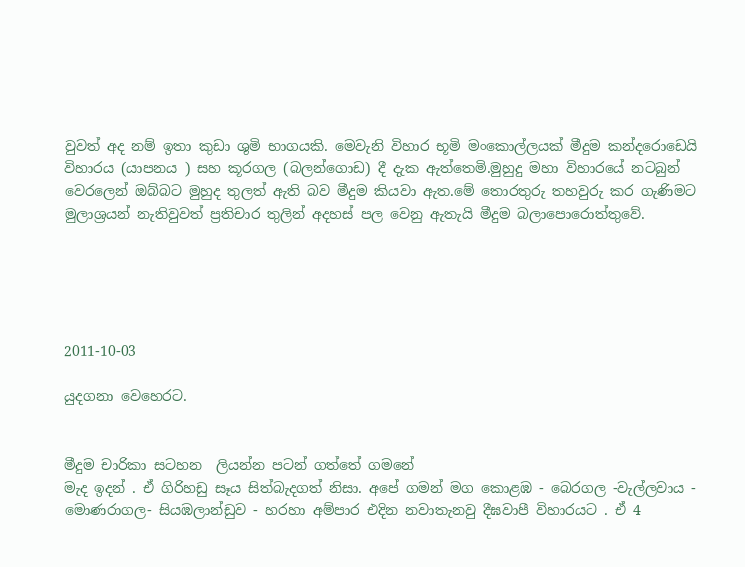වුවත් අද නම් ඉතා කුඩා ශුමි භාගයකි. මෙවැනි විහාර භූමි මංකොල්ලයක් මීදුම කන්දරොඩෙයි විහාරය (යාපනය ) සහ කූරගල (බලන්ගොඩ) දී දැක ඇත්තෙමි.මුහුදු මහා විහාරයේ නටබුන් වෙරලෙන් ඔබ්බට මුහුද තුලත් ඇති බව මීදුම කියවා ඇත.මේ තොරතුරු තහවුරු කර ගැණිමට මුලාශ්‍රයන් නැතිවුවත් ප්‍රතිචාර තුලින් අදහස් පල වෙනු ඇතැයි මීදුම බලාපොරොත්තුවේ.





2011-10-03

යුදගනා වෙහෙරට.


මීදුම චාරිකා සටහන  ලියන්න පටන් ගත්තේ ගමනේ
මැද ඉදන් . ඒ ගිරිහඩු සෑය සිත්බැදගත් නිසා. අපේ ගමන් මග කොළඹ - බෙරගල -වැල්ලවාය - මොණරාගල- සියඹලාන්ඩුව - හරහා අම්පාර එදින නවාතැනවු දීඝවාපී විහාරයට . ඒ 4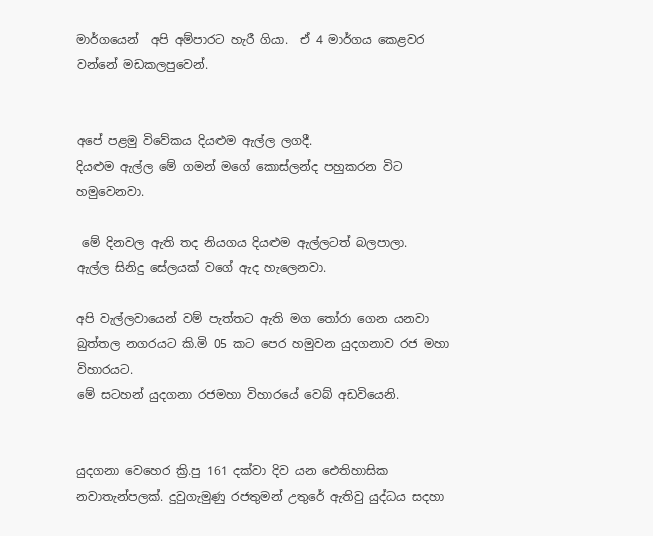මාර්ගයෙන්  අපි අම්පාරට හැරී ගියා.  ඒ 4 මාර්ගය කෙළවර වන්නේ මඩකලපුවෙන්.


අපේ පළමු විවේකය දියළුම ඇල්ල ලගදී.
දියළුම ඇල්ල මේ ගමන් මගේ කොස්ලන්ද පහුකරන විට හමුවෙනවා.

 මේ දිනවල ඇති තද නියගය දියළුම ඇල්ලටත් බලපාලා.
ඇල්ල සිනිදු සේලයක් වගේ ඇද හැලෙනවා.

අපි වැල්ලවායෙන් වම් පැත්තට ඇති මග තෝරා ගෙන යනවා බුත්තල නගරයට කි.මි 05 කට පෙර හමුවන යුදගනාව රජ මහා විහාරයට.
මේ සටහන් යුදගනා රජමහා විහාරයේ වෙබ් අඩවියෙනි.


යුදගනා වෙහෙර ක්‍රි.පු 161 දක්වා දිව යන ඓතිහාසික නවාතැන්පලක්. දුවුගැමුණු රජතුමන් උතුරේ ඇතිවු යුද්ධය සදහා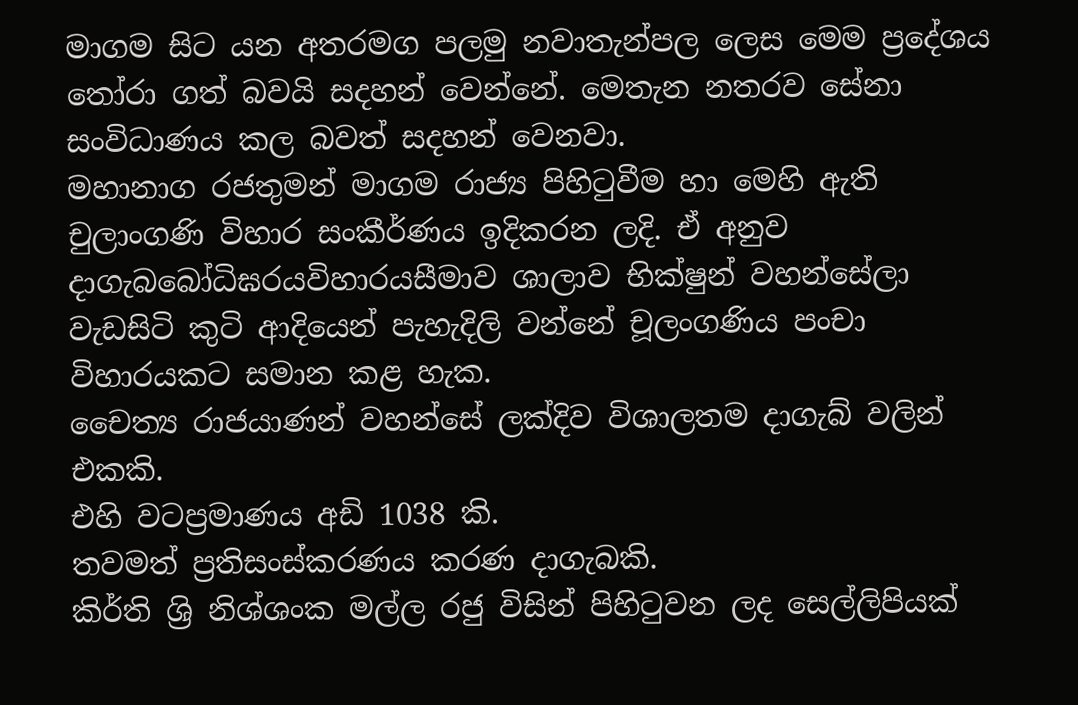මාගම සිට යන අතරමග පලමු නවාතැන්පල ලෙස මෙම ප්‍රදේශය තෝරා ගත් බවයි සදහන් වෙන්නේ. මෙතැන නතරව සේනා සංවිධාණය කල බවත් සදහන් වෙනවා.
මහානාග රජතුමන් මාගම රාජ්‍ය පිහිටුවීම හා මෙහි ඇති චුලාංගණි විහාර සංකීර්ණය ඉදිකරන ලදි. ඒ අනුව දාගැබබෝධිඝරයවිහාරයසීමාව ශාලාව භික්ෂුන් වහන්සේලා වැඩසිටි කුටි ආදියෙන් පැහැදිලි වන්නේ චූලංගණිය පංචා විහාරයකට සමාන කළ හැක.
චෛත්‍ය රාජයාණන් වහන්සේ ලක්දිව විශාලතම දාගැබ් වලින් එකකි.
එහි වටප්‍රමාණය අඩි 1038 කි.
තවමත් ප්‍රතිසංස්කරණය කරණ දාගැබකි.
කිර්ති ශ්‍රි නිශ්ශංක මල්ල රජු විසින් පිහිටුවන ලද සෙල්ලිපියක්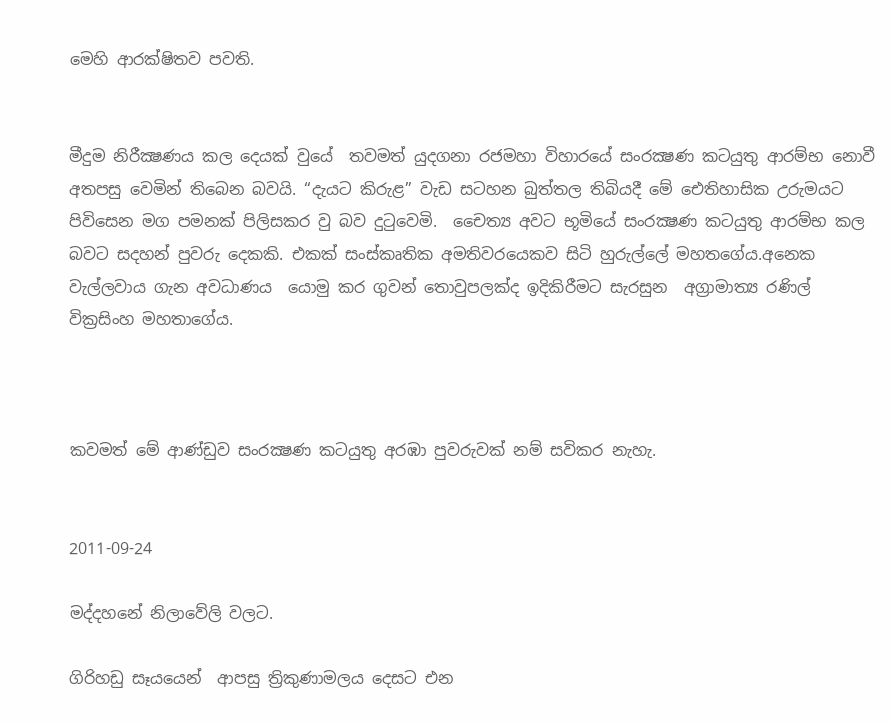මෙහි ආරක්ෂිතව පවති.


මීදුම නිරීක්‍ෂණය කල දෙයක් වුයේ  තවමත් යුදගනා රජමහා විහාරයේ සංරක්‍ෂණ කටයුතු ආරම්භ නොවී අතපසු වෙමින් තිබෙන බවයි. “දැයට කිරුළ” වැඩ සටහන බුත්තල තිබියදී මේ ඓතිහාසික උරුමයට පිවිසෙන මග පමනක් පිලිසකර වු බව දුටුවෙමි.  චෛත්‍ය අවට භූමියේ සංරක්‍ෂණ කටයුතු ආරම්භ කල බවට සදහන් පුවරු දෙකකි. එකක් සංස්කෘතික අමතිවරයෙකව සිටි හුරුල්ලේ මහතගේය.අනෙක වැල්ලවාය ගැන අවධාණය  යොමු කර ගුවන් තොවුපලක්ද ඉදිකිරීමට සැරසුන  අග්‍රාමාත්‍ය රණිල් වික්‍රසිංහ මහතාගේය.



කවමත් මේ ආණ්ඩුව සංරක්‍ෂණ කටයුතු අරඹා පුවරුවක් නම් සවිකර නැහැ.


2011-09-24

මද්දහනේ නිලාවේලි වලට.

ගිරිහඩු සෑයයෙන්  ආපසු ත්‍රිකුණාමලය දෙසට එන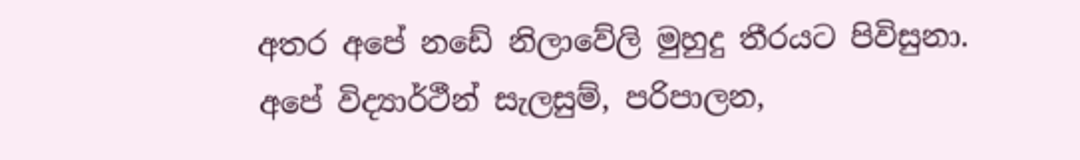අතර අපේ නඩේ නිලාවේලි මුහුදු තීරයට පිවිසුනා.
අපේ විද්‍යාර්ථීන් සැලසුම්, පරිපාලන,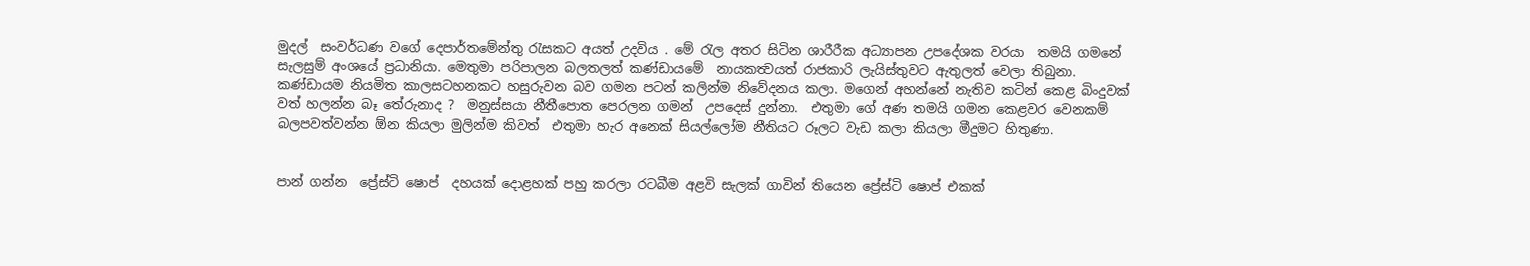මුදල්  සංවර්ධණ වගේ දෙපාර්තමේන්තු රැසකට අයත් උදවිය . මේ රැල අතර සිටින ශාරීරීක අධ්‍යාපන උපදේශක වරයා  තමයි ගමනේ සැලසුම් අංශයේ ප්‍රධානියා. මෙතුමා පරිපාලන බලතලත් කණ්ඩායමේ  නායකත්‍වයත් රාජකාරි ලැයිස්තුවට ඇතුලත් වෙලා තිබුනා.  කණ්ඩායම නියමිත කාලසටහනකට හසුරුවන බව ගමන පටන් කලින්ම නිවේදනය කලා. මගෙන් අහන්නේ නැතිව කටින් කෙළ බිංදුවක් වත් හලන්න බෑ තේරුනාද ?  මනුස්සයා‍ නීතීපොත පෙරලන ගමන්  උපදෙස් දුන්නා.  එතුමා ගේ අණ තමයි ගමන කෙළවර වෙනකම් බලපවත්වන්න ඕන කියලා මුලින්ම කිවත්  එතුමා හැර අනෙක් සියල්ලෝම නීතියට රූලට වැඩ කලා කියලා මීදුමට හිතුණා.


පාන් ගන්න  ප්‍රේස්ටි ෂොප්  දහයක් දොළහක් පහු කරලා රටබීම අළවි සැලක් ගාවින් තියෙන ප්‍රේස්ටි ෂොප් එකක්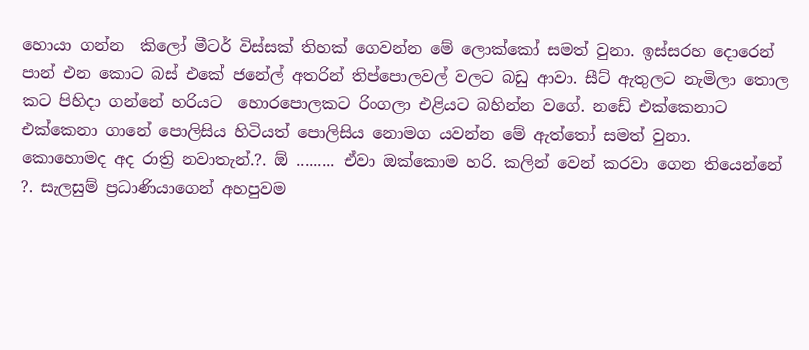හොයා ගන්න  කිලෝ මීටර් විස්සක් තිහක් ගෙවන්න මේ ලොක්කෝ සමත් වුනා. ඉස්සරහ දොරෙන් පාන් එන කොට බස් එකේ ජනේල් අතරින් තිප්පොලවල් වලට බඩු ආවා. සීට් ඇතුලට නැමිලා තොල කට පිහිදා ගන්නේ හරියට  හොරපොලකට රිංගලා එළියට බහින්න වගේ. නඩේ එක්කෙනාට එක්කෙනා ගානේ පොලිසිය හිටියත් පොලිසිය නොමග යවන්න මේ ඇත්තෝ සමත් වුනා.
කොහොමද අද රාත්‍රි නවාතැන්.?. ඕ ......... ඒවා ඔක්කොම හරි. කලින් වෙන් කරවා ගෙන තියෙන්නේ ?. සැලසුම් ප්‍රධාණියාගෙන් අහපුවම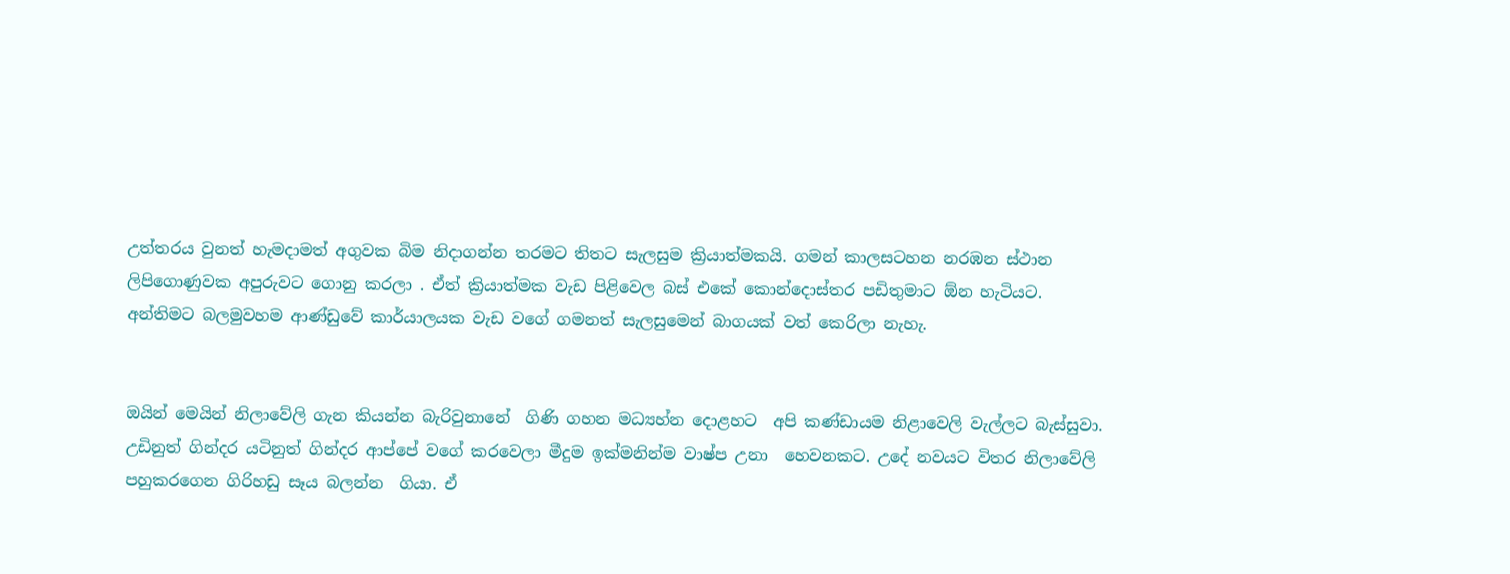උත්තරය වුනත් හැමදාමත් අගුවක බිම නිදාගන්න තරමට තිතට සැලසුම ක්‍රියාත්මකයි. ගමන් කාලසටහන නරඹන ස්ථාන  ලිපිගොණුවක අපුරුවට ගොනු කරලා . ඒත් ක්‍රියාත්මක වැඩ පිළිවෙල බස් එකේ කොන්දොස්තර පඩිතුමාට ඕන හැටියට.
අන්තිමට බලමුවහම ආණ්ඩුවේ කාර්යාලයක වැඩ වගේ ගමනත් සැලසුමෙන් බාගයක් වත් කෙරිලා නැහැ.


ඔයින් මෙයින් නිලාවේලි ගැන කියන්න බැරිවුනානේ  ගිණි ගහන මධ්‍යහ්න දොළහට  අපි කණ්ඩායම නිළාවෙලි වැල්ලට බැස්සුවා. උඩිනුත් ගින්දර යටිනුත් ගින්දර ආප්පේ වගේ කරවෙලා මීදුම ඉක්මනින්ම වාෂ්ප උනා  හෙවනකට. උදේ නවයට විතර නිලාවේලි පහුකරගෙන ගිරිහඩු සෑය බලන්න  ගියා. ඒ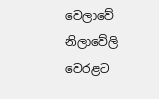වෙලාවේ නිලාවේලි වෙරළට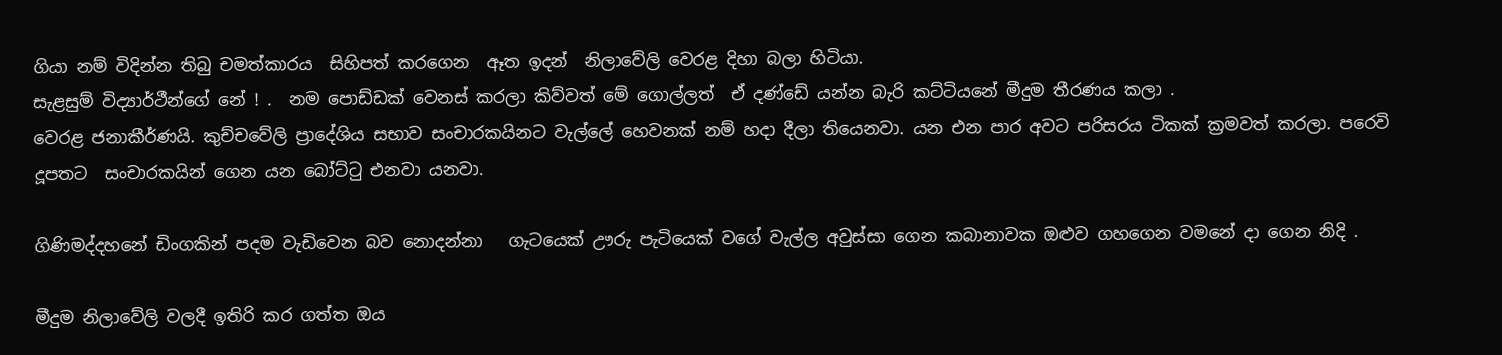ගියා නම් විදින්න තිබු චමත්කාරය  සිහිපත් කරගෙන  ඈත ඉදන්  නිලාවේලි වෙරළ දිහා බලා හිටියා.
සැළසුම් විද්‍යාර්ථීන්ගේ නේ ! .  නම පොඩ්ඩක් වෙනස් කරලා කිව්වත් මේ ගොල්ලත්  ඒ දණ්ඩේ යන්න බැරි කට්ටියනේ මීදුම තීරණය කලා .
වෙරළ ජනාකීර්ණයි. කුච්චවේලි ප්‍රාදේශිය සභාව සංචාරකයිනට වැල්ලේ හෙවනක් නම් හදා දීලා තියෙනවා. යන එන පාර අවට පරිසරය ටිකක් ක්‍රමවත් කරලා. පරෙවි දූපතට  සංචාරකයින් ගෙන යන බෝට්ටු එනවා යනවා.

ගිණිමද්දහනේ ඩිංගකින් පදම වැඩිවෙන බව නොදන්නා   ගැටයෙක් ඌරු පැටියෙක් වගේ වැල්ල අවුස්සා ගෙන කබානාවක ඔළුව ගහගෙන වමනේ දා ගෙන නිදි .

මීදුම නිලාවේලි වලදී ඉතිරි කර ගත්ත ඔය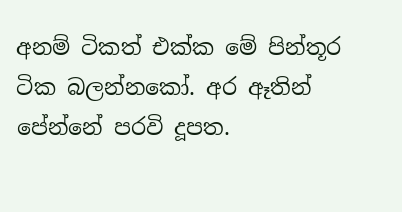අනම් ටිකත් එක්ක මේ පින්තූර ටික බලන්නකෝ. අර ඈතින් පේන්නේ පරවි දූපත.